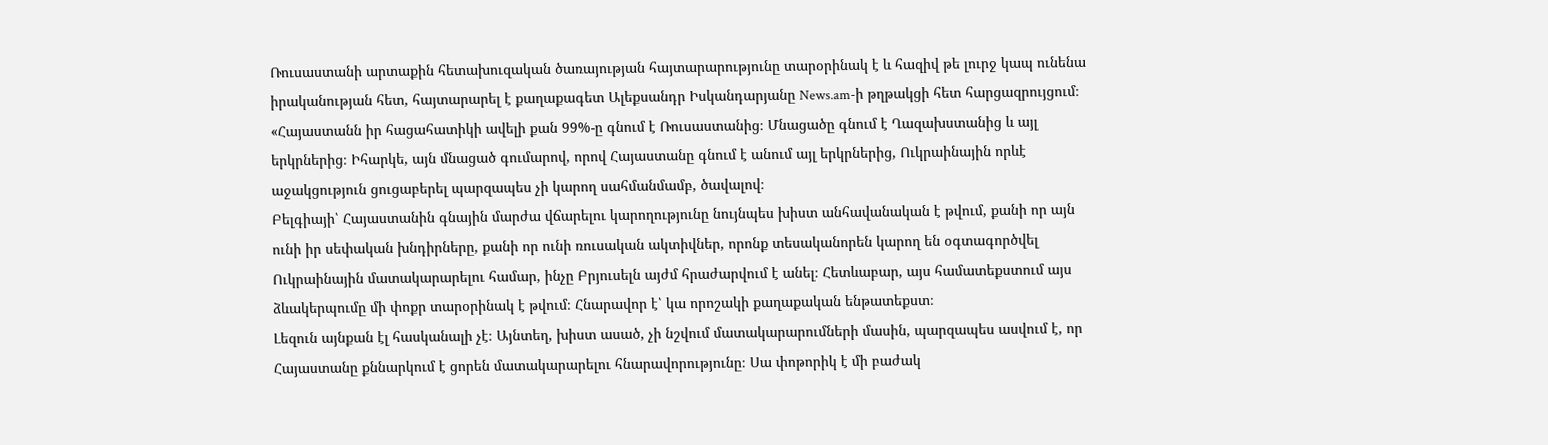Ռուսաստանի արտաքին հետախուզական ծառայության հայտարարությունը տարօրինակ է և հազիվ թե լուրջ կապ ունենա իրականության հետ, հայտարարել է քաղաքագետ Ալեքսանդր Իսկանդարյանը News.am-ի թղթակցի հետ հարցազրույցում։
«Հայաստանն իր հացահատիկի ավելի քան 99%-ը գնում է Ռուսաստանից։ Մնացածը գնում է Ղազախստանից և այլ երկրներից։ Իհարկե, այն մնացած գումարով, որով Հայաստանը գնում է անում այլ երկրներից, Ուկրաինային որևէ աջակցություն ցուցաբերել պարզապես չի կարող սահմանմամբ, ծավալով։
Բելգիայի՝ Հայաստանին գնային մարժա վճարելու կարողությունը նույնպես խիստ անհավանական է թվում, քանի որ այն ունի իր սեփական խնդիրները, քանի որ ունի ռուսական ակտիվներ, որոնք տեսականորեն կարող են օգտագործվել Ուկրաինային մատակարարելու համար, ինչը Բրյուսելն այժմ հրաժարվում է անել։ Հետևաբար, այս համատեքստում այս ձևակերպումը մի փոքր տարօրինակ է թվում։ Հնարավոր է՝ կա որոշակի քաղաքական ենթատեքստ։
Լեզուն այնքան էլ հասկանալի չէ։ Այնտեղ, խիստ ասած, չի նշվում մատակարարումների մասին, պարզապես ասվում է, որ Հայաստանը քննարկում է ցորեն մատակարարելու հնարավորությունը։ Սա փոթորիկ է մի բաժակ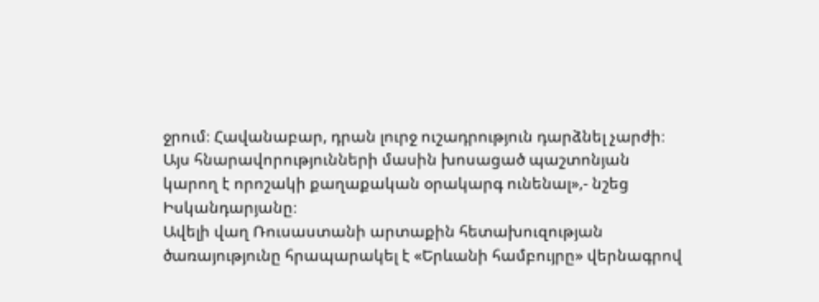ջրում։ Հավանաբար, դրան լուրջ ուշադրություն դարձնել չարժի։ Այս հնարավորությունների մասին խոսացած պաշտոնյան կարող է որոշակի քաղաքական օրակարգ ունենալ»,- նշեց Իսկանդարյանը։
Ավելի վաղ Ռուսաստանի արտաքին հետախուզության ծառայությունը հրապարակել է «Երևանի համբույրը» վերնագրով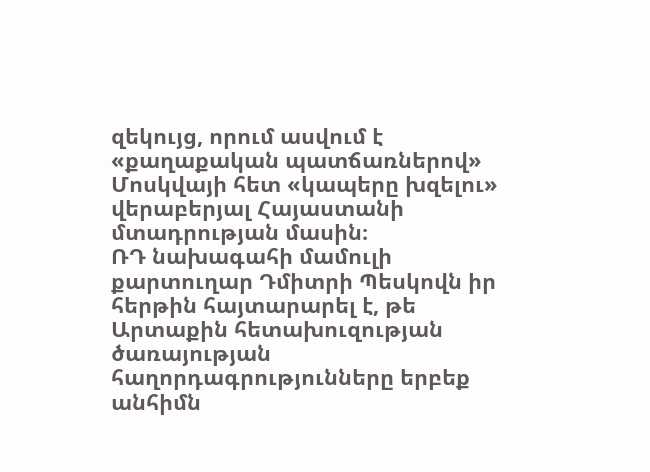զեկույց, որում ասվում է «քաղաքական պատճառներով» Մոսկվայի հետ «կապերը խզելու» վերաբերյալ Հայաստանի մտադրության մասին։
ՌԴ նախագահի մամուլի քարտուղար Դմիտրի Պեսկովն իր հերթին հայտարարել է, թե Արտաքին հետախուզության ծառայության հաղորդագրությունները երբեք անհիմն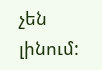չեն լինում: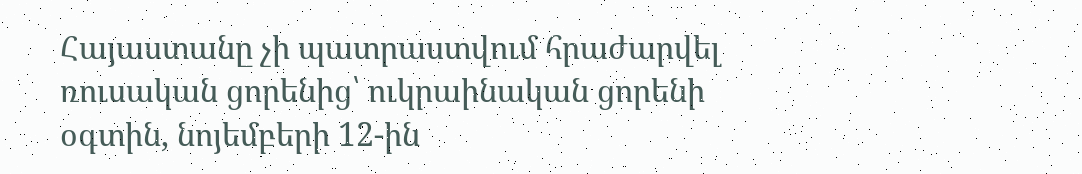Հայաստանը չի պատրաստվում հրաժարվել ռուսական ցորենից՝ ուկրաինական ցորենի օգտին, նոյեմբերի 12-ին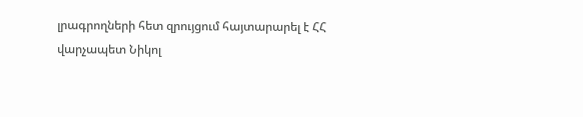լրագրողների հետ զրույցում հայտարարել է ՀՀ վարչապետ Նիկոլ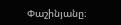Փաշինյանը։